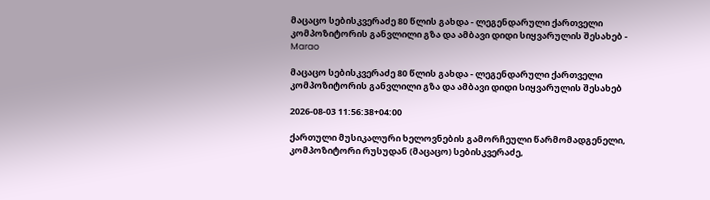მაცაცო სებისკვერაძე 80 წლის გახდა - ლეგენდარული ქართველი კომპოზიტორის განვლილი გზა და ამბავი დიდი სიყვარულის შესახებ - Marao

მაცაცო სებისკვერაძე 80 წლის გახდა - ლეგენდარული ქართველი კომპოზიტორის განვლილი გზა და ამბავი დიდი სიყვარულის შესახებ

2026-08-03 11:56:38+04:00

ქართული მუსიკალური ხელოვნების გამორჩეული წარმომადგენელი, კომპოზიტორი რუსუდან (მაცაცო) სებისკვერაძე,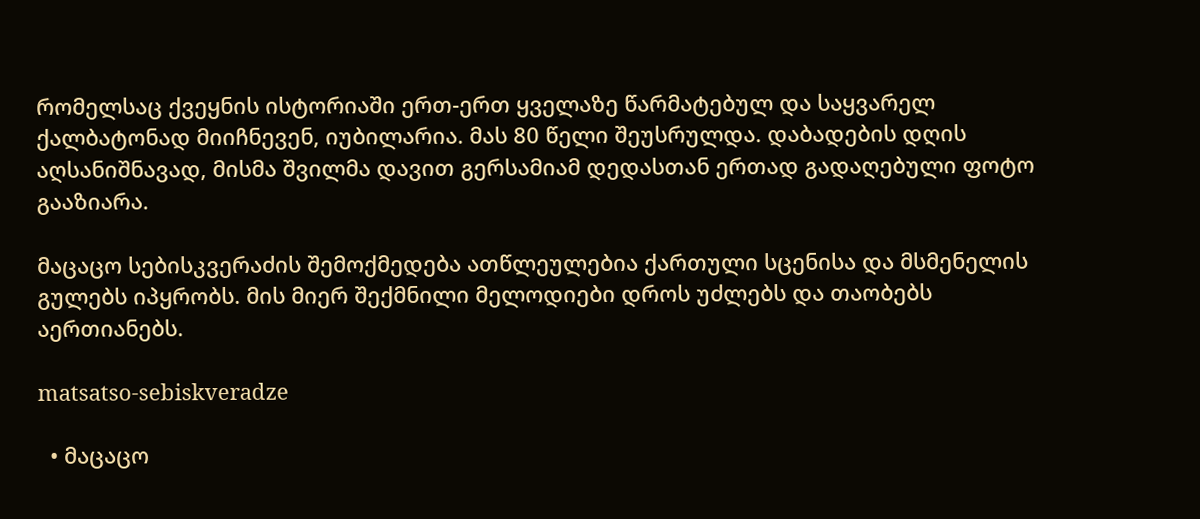რომელსაც ქვეყნის ისტორიაში ერთ-ერთ ყველაზე წარმატებულ და საყვარელ ქალბატონად მიიჩნევენ, იუბილარია. მას 80 წელი შეუსრულდა. დაბადების დღის აღსანიშნავად, მისმა შვილმა დავით გერსამიამ დედასთან ერთად გადაღებული ფოტო გააზიარა.

მაცაცო სებისკვერაძის შემოქმედება ათწლეულებია ქართული სცენისა და მსმენელის გულებს იპყრობს. მის მიერ შექმნილი მელოდიები დროს უძლებს და თაობებს აერთიანებს.

matsatso-sebiskveradze

  • მაცაცო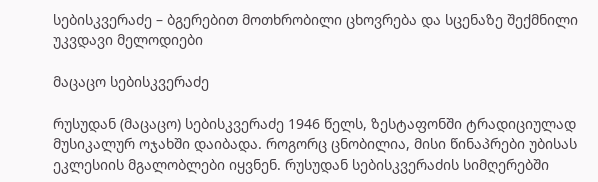სებისკვერაძე – ბგერებით მოთხრობილი ცხოვრება და სცენაზე შექმნილი უკვდავი მელოდიები

მაცაცო სებისკვერაძე

რუსუდან (მაცაცო) სებისკვერაძე 1946 წელს, ზესტაფონში ტრადიციულად მუსიკალურ ოჯახში დაიბადა. როგორც ცნობილია, მისი წინაპრები უბისას ეკლესიის მგალობლები იყვნენ. რუსუდან სებისკვერაძის სიმღერებში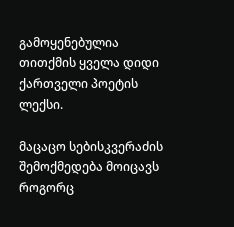გამოყენებულია თითქმის ყველა დიდი ქართველი პოეტის ლექსი.

მაცაცო სებისკვერაძის შემოქმედება მოიცავს როგორც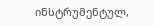ინსტრუმენტულ,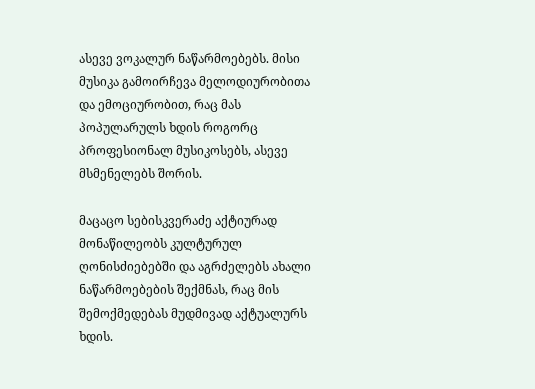ასევე ვოკალურ ნაწარმოებებს. მისი მუსიკა გამოირჩევა მელოდიურობითა და ემოციურობით, რაც მას პოპულარულს ხდის როგორც პროფესიონალ მუსიკოსებს, ასევე მსმენელებს შორის.

მაცაცო სებისკვერაძე აქტიურად მონაწილეობს კულტურულ ღონისძიებებში და აგრძელებს ახალი ნაწარმოებების შექმნას, რაც მის შემოქმედებას მუდმივად აქტუალურს ხდის.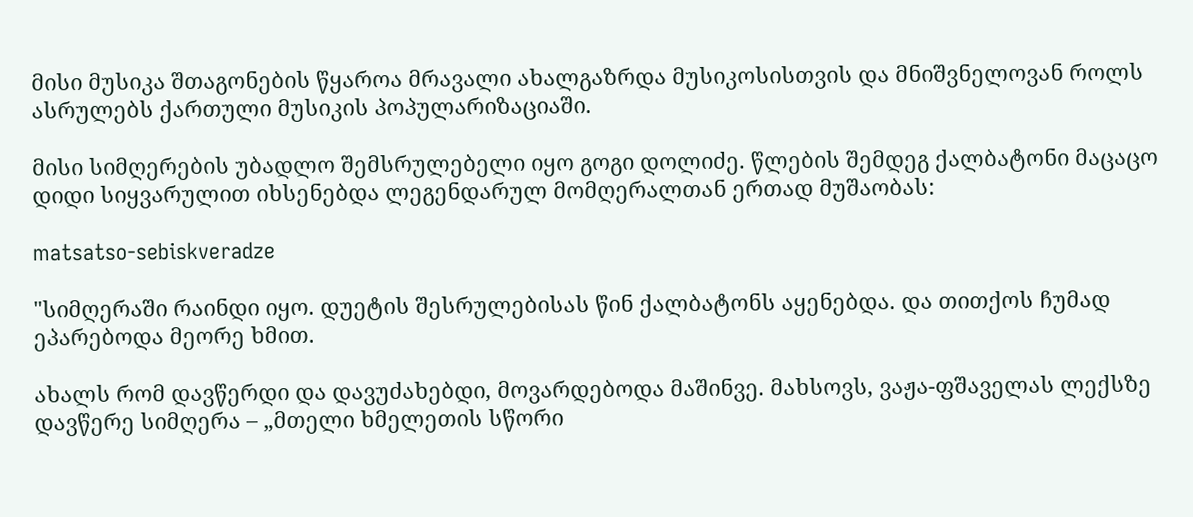მისი მუსიკა შთაგონების წყაროა მრავალი ახალგაზრდა მუსიკოსისთვის და მნიშვნელოვან როლს ასრულებს ქართული მუსიკის პოპულარიზაციაში.

მისი სიმღერების უბადლო შემსრულებელი იყო გოგი დოლიძე. წლების შემდეგ ქალბატონი მაცაცო დიდი სიყვარულით იხსენებდა ლეგენდარულ მომღერალთან ერთად მუშაობას:

matsatso-sebiskveradze

"სიმღერაში რაინდი იყო. დუეტის შესრულებისას წინ ქალბატონს აყენებდა. და თითქოს ჩუმად ეპარებოდა მეორე ხმით.

ახალს რომ დავწერდი და დავუძახებდი, მოვარდებოდა მაშინვე. მახსოვს, ვაჟა-ფშაველას ლექსზე დავწერე სიმღერა – „მთელი ხმელეთის სწორი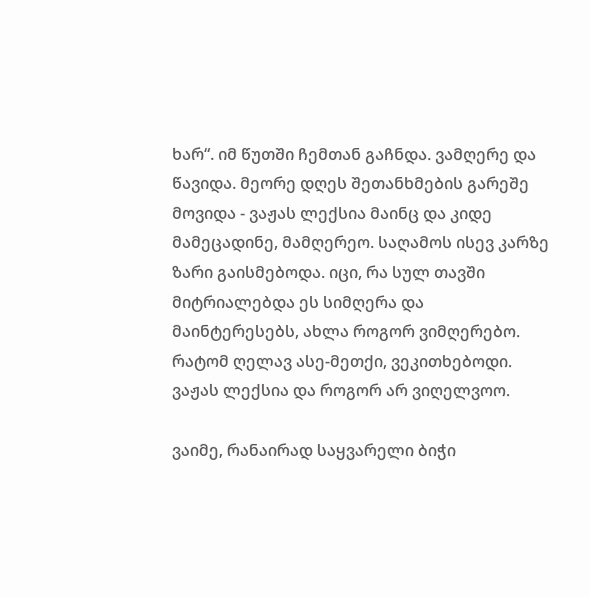ხარ“. იმ წუთში ჩემთან გაჩნდა. ვამღერე და წავიდა. მეორე დღეს შეთანხმების გარეშე მოვიდა - ვაჟას ლექსია მაინც და კიდე მამეცადინე, მამღერეო. საღამოს ისევ კარზე ზარი გაისმებოდა. იცი, რა სულ თავში მიტრიალებდა ეს სიმღერა და მაინტერესებს, ახლა როგორ ვიმღერებო. რატომ ღელავ ასე-მეთქი, ვეკითხებოდი. ვაჟას ლექსია და როგორ არ ვიღელვოო.

ვაიმე, რანაირად საყვარელი ბიჭი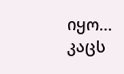იყო… კაცს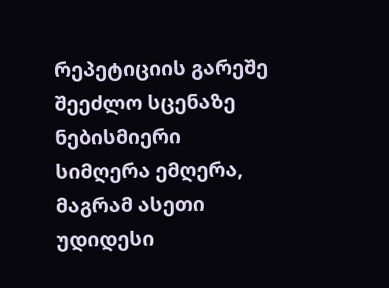რეპეტიციის გარეშე შეეძლო სცენაზე ნებისმიერი სიმღერა ემღერა, მაგრამ ასეთი უდიდესი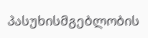პასუხისმგებლობის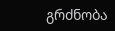გრძნობა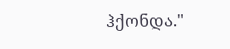ჰქონდა."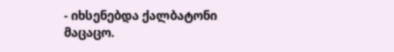- იხსენებდა ქალბატონი მაცაცო.